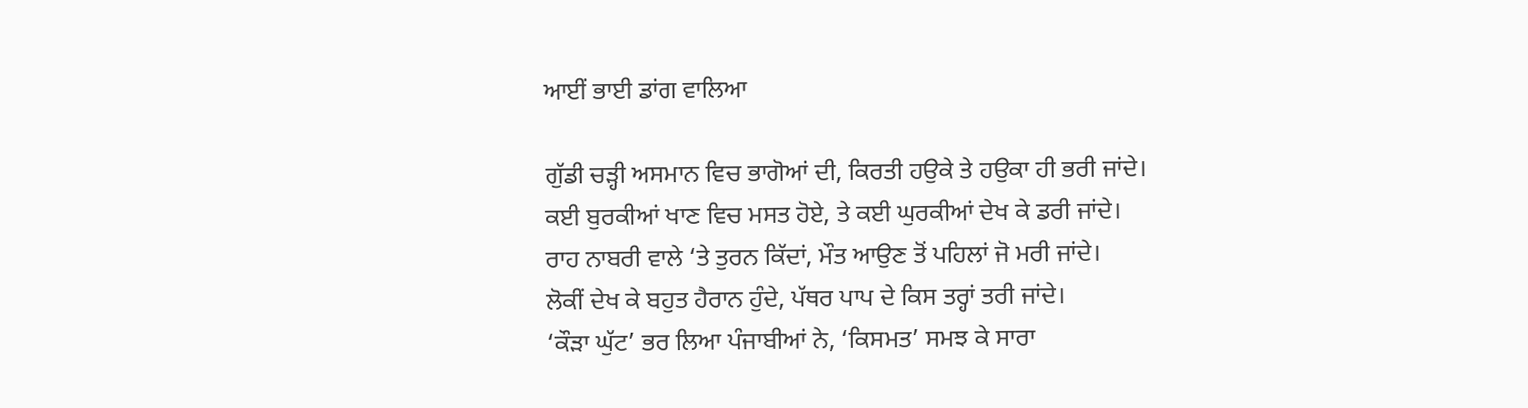ਆਈਂ ਭਾਈ ਡਾਂਗ ਵਾਲਿਆ

ਗੁੱਡੀ ਚੜ੍ਹੀ ਅਸਮਾਨ ਵਿਚ ਭਾਗੋਆਂ ਦੀ, ਕਿਰਤੀ ਹਉਕੇ ਤੇ ਹਉਕਾ ਹੀ ਭਰੀ ਜਾਂਦੇ।
ਕਈ ਬੁਰਕੀਆਂ ਖਾਣ ਵਿਚ ਮਸਤ ਹੋਏ, ਤੇ ਕਈ ਘੁਰਕੀਆਂ ਦੇਖ ਕੇ ਡਰੀ ਜਾਂਦੇ।
ਰਾਹ ਨਾਬਰੀ ਵਾਲੇ ‘ਤੇ ਤੁਰਨ ਕਿੱਦਾਂ, ਮੌਤ ਆਉਣ ਤੋਂ ਪਹਿਲਾਂ ਜੋ ਮਰੀ ਜਾਂਦੇ।
ਲੋਕੀਂ ਦੇਖ ਕੇ ਬਹੁਤ ਹੈਰਾਨ ਹੁੰਦੇ, ਪੱਥਰ ਪਾਪ ਦੇ ਕਿਸ ਤਰ੍ਹਾਂ ਤਰੀ ਜਾਂਦੇ।
‘ਕੌੜਾ ਘੁੱਟ’ ਭਰ ਲਿਆ ਪੰਜਾਬੀਆਂ ਨੇ, ‘ਕਿਸਮਤ’ ਸਮਝ ਕੇ ਸਾਰਾ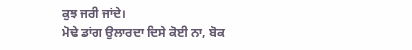ਕੁਝ ਜਰੀ ਜਾਂਦੇ।
ਮੋਢੇ ਡਾਂਗ ਉਲਾਰਦਾ ਦਿਸੇ ਕੋਈ ਨਾ, ਬੋਕ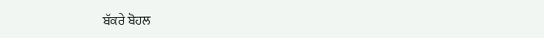ਬੱਕਰੇ ਬੋਹਲ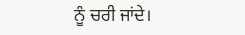ਨੂੰ ਚਰੀ ਜਾਂਦੇ।